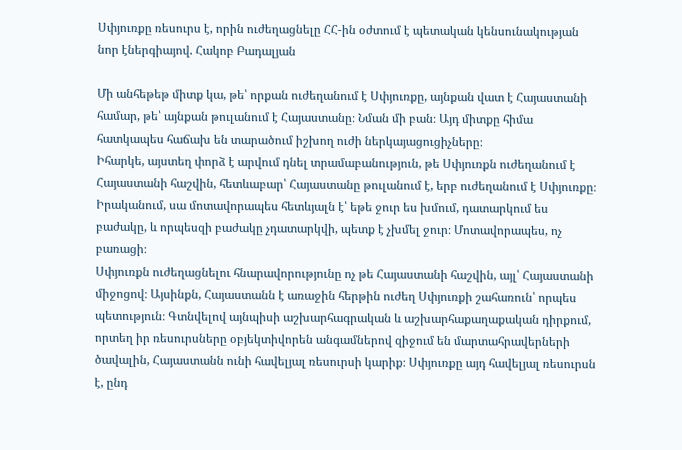Սփյուռքը ռեսուրս է, որին ուժեղացնելը ՀՀ-ին օժտում է պետական կենսունակության նոր էներգիայով. Հակոբ Բադալյան

Մի անհեթեթ միտք կա, թե՝ որքան ուժեղանում է Սփյուռքը, այնքան վատ է Հայաստանի համար, թե՝ այնքան թուլանում է Հայաստանը։ Նման մի բան։ Այդ միտքը հիմա հատկապես հաճախ են տարածում իշխող ուժի ներկայացուցիչները։
Իհարկե, այստեղ փորձ է արվում դնել տրամաբանություն, թե Սփյուռքն ուժեղանում է Հայաստանի հաշվին, հետևաբար՝ Հայաստանը թուլանում է, երբ ուժեղանում է Սփյուռքը։
Իրականում, սա մոտավորապես հետևյալն է՝ եթե ջուր ես խմում, դատարկում ես բաժակը, և որպեսզի բաժակը չդատարկվի, պետք է չխմել ջուր։ Մոտավորապես, ոչ բառացի։
Սփյուռքն ուժեղացնելու հնարավորությունը ոչ թե Հայաստանի հաշվին, այլ՝ Հայաստանի միջոցով։ Այսինքն, Հայաստանն է առաջին հերթին ուժեղ Սփյուռքի շահառուն՝ որպես պետություն։ Գտնվելով այնպիսի աշխարհագրական և աշխարհաքաղաքական դիրքում, որտեղ իր ռեսուրսները օբյեկտիվորեն անգամներով զիջում են մարտահրավերների ծավալին, Հայաստանն ունի հավելյալ ռեսուրսի կարիք։ Սփյուռքը այդ հավելյալ ռեսուրսն է, ընդ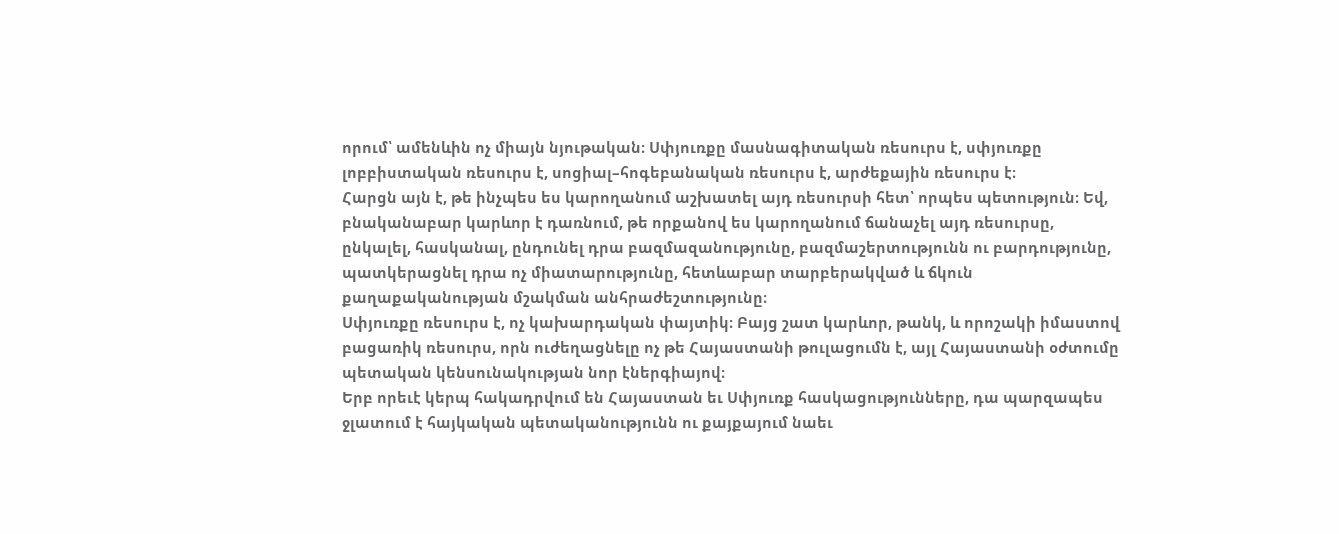որում՝ ամենևին ոչ միայն նյութական։ Սփյուռքը մասնագիտական ռեսուրս է, սփյուռքը լոբբիստական ռեսուրս է, սոցիալ–հոգեբանական ռեսուրս է, արժեքային ռեսուրս է։
Հարցն այն է, թե ինչպես ես կարողանում աշխատել այդ ռեսուրսի հետ՝ որպես պետություն։ Եվ, բնականաբար կարևոր է դառնում, թե որքանով ես կարողանում ճանաչել այդ ռեսուրսը, ընկալել, հասկանալ, ընդունել դրա բազմազանությունը, բազմաշերտությունն ու բարդությունը, պատկերացնել դրա ոչ միատարությունը, հետևաբար տարբերակված և ճկուն քաղաքականության մշակման անհրաժեշտությունը։
Սփյուռքը ռեսուրս է, ոչ կախարդական փայտիկ։ Բայց շատ կարևոր, թանկ, և որոշակի իմաստով բացառիկ ռեսուրս, որն ուժեղացնելը ոչ թե Հայաստանի թուլացումն է, այլ Հայաստանի օժտումը պետական կենսունակության նոր էներգիայով։
Երբ որեւէ կերպ հակադրվում են Հայաստան եւ Սփյուռք հասկացությունները, դա պարզապես ջլատում է հայկական պետականությունն ու քայքայում նաեւ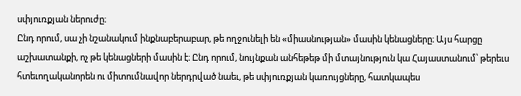սփյուռքյան ներուժը։
Ընդ որում, սա չի նշանակում ինքնաբերաբար, թե ողջունելի են «միասնության» մասին կենացները։ Այս հարցը աշխատանքի, ոչ թե կենացների մասին է։ Ընդ որում, նույնքան անհեթեթ մի մտայնություն կա Հայաստանում՝ թերեւս հտեւողականորեն ու միտումնավոր ներդրված նաեւ, թե սփյուռքյան կառույցները, հատկապես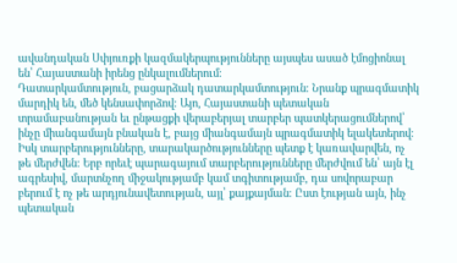ավանդական Սփյուռքի կազմակերպությունները այսպես ասած էմոցիոնալ են՝ Հայաստանի իրենց ընկալումներում։
Դատարկամտություն, բացարձակ դատարկամտություն։ Նրանք պրագմատիկ մարդիկ են, մեծ կենսափորձով։ Այո, Հայաստանի պետական տրամաբանության եւ ընթացքի վերաբերյալ տարբեր պատկերացումներով՝ ինչը միանգամայն բնական է, բայց միանգամայն պրագմատիկ ելակետերով։
Իսկ տարբերությունները, տարակարծությունները պետք է կառավարվեն, ոչ թե մերժվեն։ Երբ որեւէ պարագայում տարբերությունները մերժվում են՝ այն էլ ագրեսիվ, մարտնչող միջակությամբ կամ տգիտությամբ, դա սովորաբար բերում է ոչ թե արդյունավետության, այլ՝ քայքայման։ Ըստ էության այն, ինչ պետական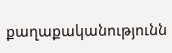քաղաքականությունն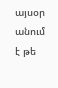այսօր անում է թե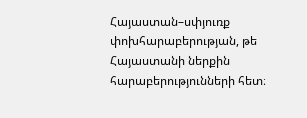Հայաստան–սփյուռք փոխհարաբերության, թե Հայաստանի ներքին հարաբերությունների հետ։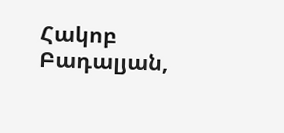Հակոբ Բադալյան,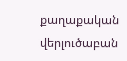քաղաքական վերլուծաբան